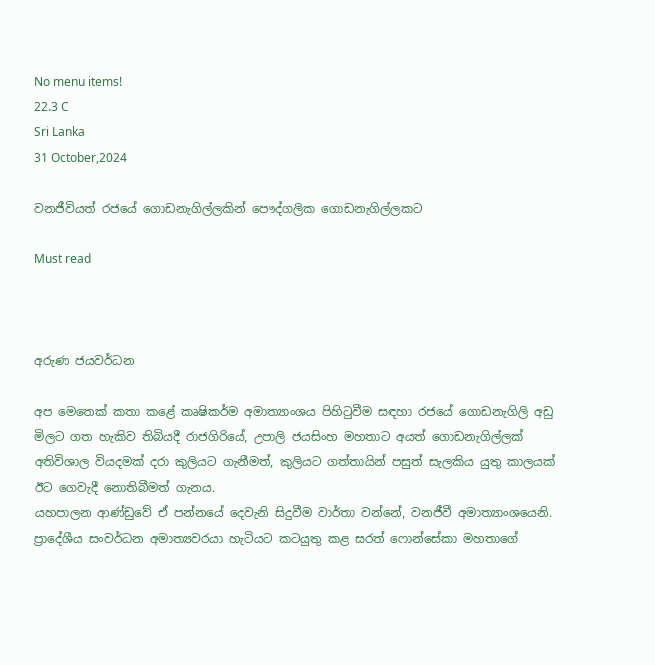No menu items!
22.3 C
Sri Lanka
31 October,2024

වනජීවියත් රජයේ ගොඩනැගිල්ලකින් පෞද්ගලික ගොඩනැගිල්ලකට

Must read



අරුණ ජයවර්ධන

අප මෙතෙක් කතා කළේ කෘෂිකර්ම අමාත්‍යාංශය පිහිටුවීම සඳහා රජයේ ගොඩනැගිලි අඩු මිලට ගත හැකිව තිබියදී රාජගිරියේ, උපාලි ජයසිංහ මහතාට අයත් ගොඩනැගිල්ලක් අතිවිශාල වියදමක් දරා කුලියට ගැනීමත්, කුලියට ගත්තායින් පසුත් සැලකිය යුතු කාලයක් ඊට ගෙවැදී නොතිබීමත් ගැනය.
යහපාලන ආණ්ඩුවේ ඒ පන්නයේ දෙවැනි සිදුවීම වාර්තා වන්නේ, වනජීවී අමාත්‍යාංශයෙනි.
ප්‍රාදේශීය සංවර්ධන අමාත්‍යවරයා හැටියට කටයුතු කළ සරත් ෆොන්සේකා මහතාගේ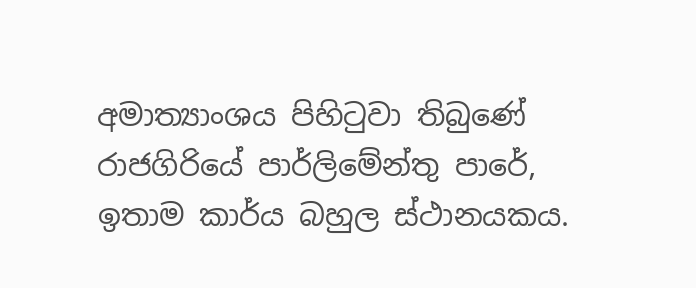අමාත්‍යාංශය පිහිටුවා තිබුණේ රාජගිරියේ පාර්ලිමේන්තු පාරේ, ඉතාම කාර්ය බහුල ස්ථානයකය.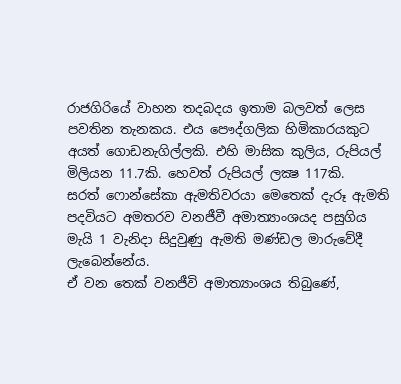රාජගිරියේ වාහන තදබදය ඉතාම බලවත් ලෙස පවතින තැනකය. එය පෞද්ගලික හිමිකාරයකුට අයත් ගොඩනැගිල්ලකි. එහි මාසික කුලිය, රුපියල් මිලියන 11.7කි. හෙවත් රුපියල් ලක්‍ෂ 117කි.
සරත් ෆොන්සේකා ඇමතිවරයා මෙතෙක් දැරූ ඇමති පදවියට අමතරව වනජීවී අමාත්‍යාංශයද පසුගිය මැයි 1 වැනිදා සිදුවුණු ඇමති මණ්ඩල මාරුවේදී ලැබෙන්නේය.
ඒ වන තෙක් වනජීවි අමාත්‍යාංශය තිබුණේ,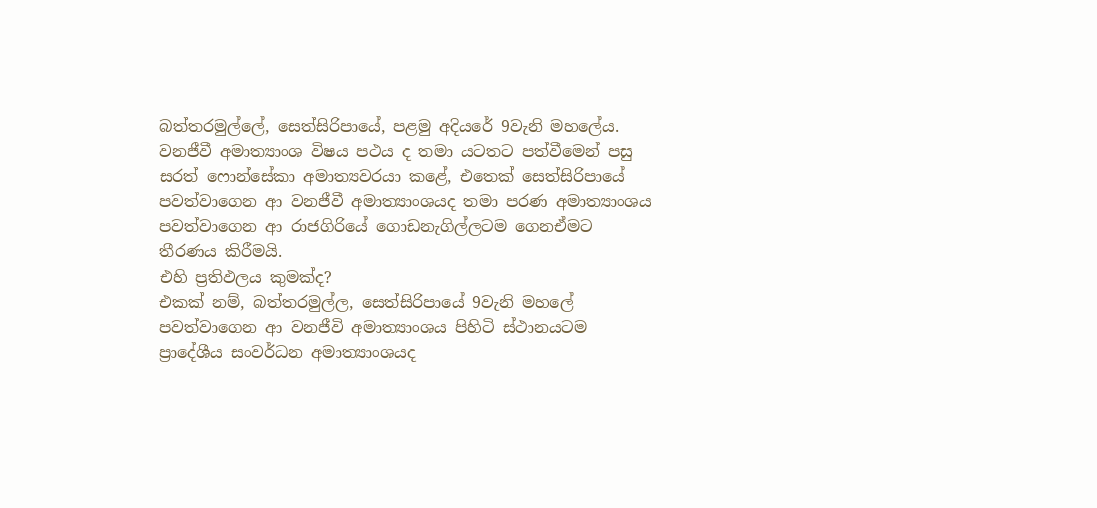බත්තරමුල්ලේ, සෙත්සිරිපායේ, පළමු අදියරේ 9වැනි මහලේය. වනජීවී අමාත්‍යාංශ විෂය පථය ද තමා යටතට පත්වීමෙන් පසු සරත් ෆොන්සේකා අමාත්‍යවරයා කළේ, එතෙක් සෙත්සිරිපායේ පවත්වාගෙන ආ වනජීවී අමාත්‍යාංශයද තමා පරණ අමාත්‍යාංශය පවත්වාගෙන ආ රාජගිරියේ ගොඩනැගිල්ලටම ගෙනඒමට තීරණය කිරීමයි.
එහි ප්‍රතිඵලය කුමක්ද?
එකක් නම්, බත්තරමුල්ල, සෙත්සිරිපායේ 9වැනි මහලේ පවත්වාගෙන ආ වනජීවි අමාත්‍යාංශය පිහිටි ස්ථානයටම ප්‍රාදේශීය සංවර්ධන අමාත්‍යාංශයද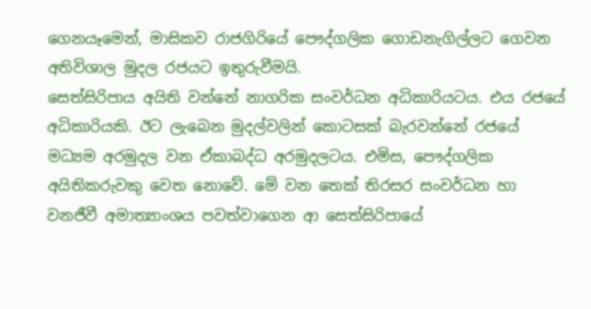ගෙනයෑමෙන්, මාසිකව රාජගිරියේ පෞද්ගලික ගොඩනැගිල්ලට ගෙවන අතිවිශාල මුදල රජයට ඉතුරුවීමයි.
සෙත්සිරිපාය අයිති වන්නේ නාගරික සංවර්ධන අධිකාරියටය. එය රජයේ අධිකාරියකි. ඊට ලැබෙන මුදල්වලින් කොටසක් බැරවන්නේ රජයේ මධ්‍යම අරමුදල වන ඒකාබද්ධ අරමුදලටය. එමිස, පෞද්ගලික අයිතිකරුවකු වෙත නොවේ. මේ වන තෙක් තිරසර සංවර්ධන හා වනජීවී අමාත්‍යාංශය පවත්වාගෙන ආ සෙත්සිරිපායේ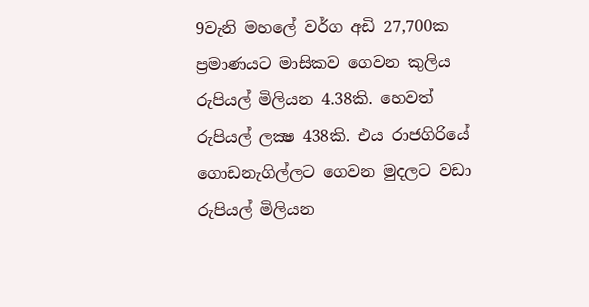9වැනි මහලේ වර්ග අඩි 27,700ක ප්‍රමාණයට මාසිකව ගෙවන කුලිය රුපියල් මිලියන 4.38කි. හෙවත් රුපියල් ලක්‍ෂ 438කි. එය රාජගිරියේ ගොඩනැගිල්ලට ගෙවන මුදලට වඩා රුපියල් මිලියන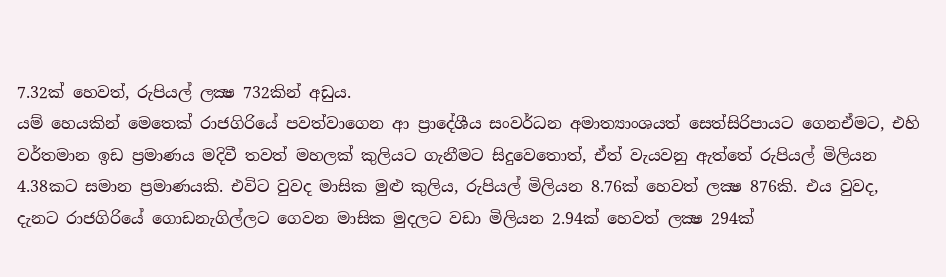7.32ක් හෙවත්, රුපියල් ලක්‍ෂ 732කින් අඩුය.
යම් හෙයකින් මෙතෙක් රාජගිරියේ පවත්වාගෙන ආ ප්‍රාදේශීය සංවර්ධන අමාත්‍යාංශයත් සෙත්සිරිපායට ගෙනඒමට, එහි වර්තමාන ඉඩ ප්‍රමාණය මදිවී තවත් මහලක් කුලියට ගැනීමට සිදුවෙතොත්, ඒත් වැයවනු ඇත්තේ රුපියල් මිලියන 4.38කට සමාන ප්‍රමාණයකි. එවිට වුවද මාසික මුළු කුලිය, රුපියල් මිලියන 8.76ක් හෙවත් ලක්‍ෂ 876කි. එය වුවද, දැනට රාජගිරියේ ගොඩනැගිල්ලට ගෙවන මාසික මුදලට වඩා මිලියන 2.94ක් හෙවත් ලක්‍ෂ 294ක්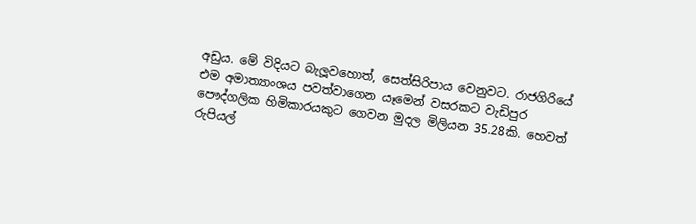අඩුය. මේ විදියට බැලූවහොත්, සෙත්සිරිපාය වෙනුවට. රාජගිරියේ එම අමාත්‍යාංශය පවත්වාගෙන යෑමෙන් වසරකට වැඩිපුර පෞද්ගලික හිමිකාරයකුට ගෙවන මුදල මිලියන 35.28කි. හෙවත් රුපියල්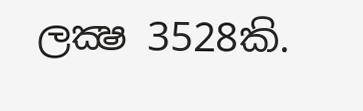ලක්‍ෂ 3528කි.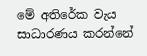මේ අතිරේක වැය සාධාරණය කරන්නේ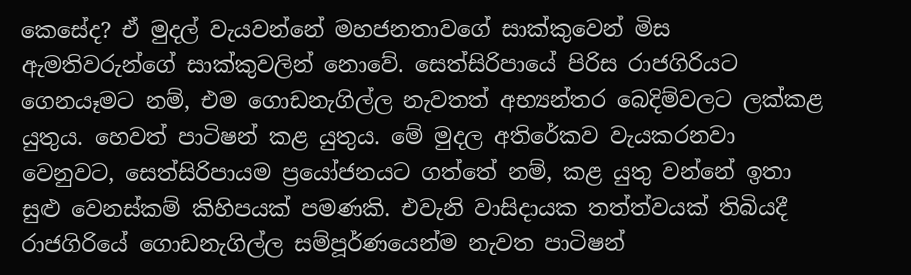කෙසේද? ඒ මුදල් වැයවන්නේ මහජනතාවගේ සාක්කුවෙන් මිස ඇමතිවරුන්ගේ සාක්කුවලින් නොවේ. සෙත්සිරිපායේ පිරිස රාජගිරියට ගෙනයෑමට නම්, එම ගොඩනැගිල්ල නැවතත් අභ්‍යන්තර බෙදිම්වලට ලක්කළ යුතුය. හෙවත් පාටිෂන් කළ යුතුය. මේ මුදල අතිරේකව වැයකරනවා වෙනුවට, සෙත්සිරිපායම ප්‍රයෝජනයට ගත්තේ නම්, කළ යුතු වන්නේ ඉතා සුළු වෙනස්කම් කිහිපයක් පමණකි. එවැනි වාසිදායක තත්ත්වයක් තිබියදී රාජගිරියේ ගොඩනැගිල්ල සම්පූර්ණයෙන්ම නැවත පාටිෂන්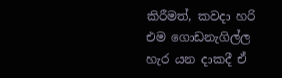කිරීමත්, කවදා හරි එම ගොඩනැගිල්ල හැර යන දාකදී ඒ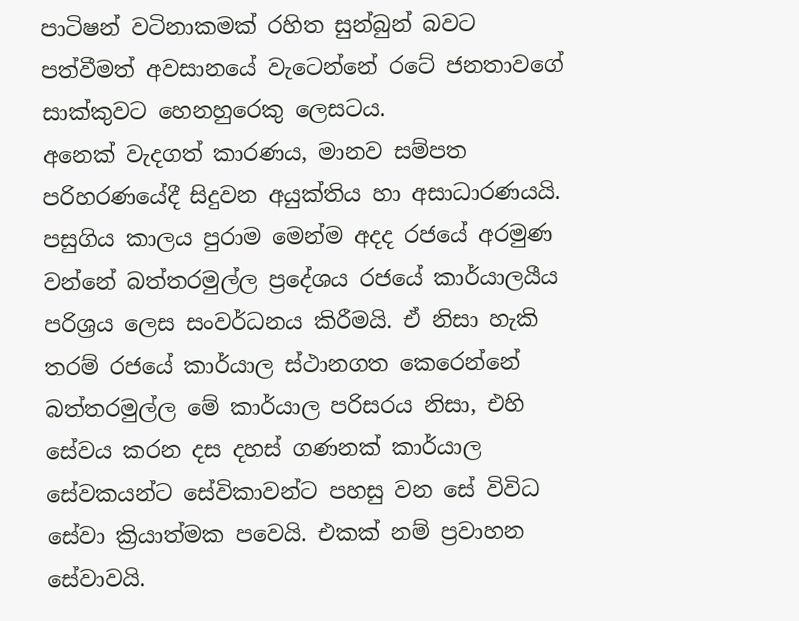පාටිෂන් වටිනාකමක් රහිත සුන්බුන් බවට පත්වීමත් අවසානයේ වැටෙන්නේ රටේ ජනතාවගේ සාක්කුවට හෙනහුරෙකු ලෙසටය.
අනෙක් වැදගත් කාරණය, මානව සම්පත පරිහරණයේදී සිදුවන අයුක්තිය හා අසාධාරණයයි. පසුගිය කාලය පුරාම මෙන්ම අදද රජයේ අරමුණ වන්නේ බත්තරමුල්ල ප්‍රදේශය රජයේ කාර්යාලයීය පරිශ්‍රය ලෙස සංවර්ධනය කිරීමයි. ඒ නිසා හැකි තරම් රජයේ කාර්යාල ස්ථානගත කෙරෙන්නේ බත්තරමුල්ල මේ කාර්යාල පරිසරය නිසා, එහි සේවය කරන දස දහස් ගණනක් කාර්යාල සේවකයන්ට සේවිකාවන්ට පහසු වන සේ විවිධ සේවා ක්‍රියාත්මක පවෙයි. එකක් නම් ප්‍රවාහන සේවාවයි.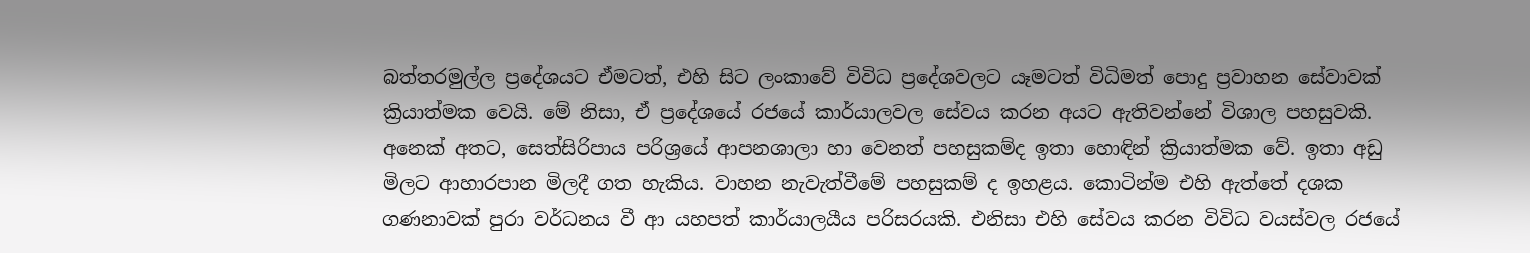බත්තරමුල්ල ප්‍රදේශයට ඒමටත්, එහි සිට ලංකාවේ විවිධ ප්‍රදේශවලට යෑමටත් විධිමත් පොදු ප්‍රවාහන සේවාවක් ක්‍රියාත්මක වෙයි. මේ නිසා, ඒ ප්‍රදේශයේ රජයේ කාර්යාලවල සේවය කරන අයට ඇතිවන්නේ විශාල පහසුවකි. අනෙක් අතට, සෙත්සිරිපාය පරිශ්‍රයේ ආපනශාලා හා වෙනත් පහසුකම්ද ඉතා හොඳින් ක්‍රියාත්මක වේ. ඉතා අඩු මිලට ආහාරපාන මිලදී ගත හැකිය. වාහන නැවැත්වීමේ පහසුකම් ද ඉහළය. කොටින්ම එහි ඇත්තේ දශක ගණනාවක් පුරා වර්ධනය වී ආ යහපත් කාර්යාලයීය පරිසරයකි. එනිසා එහි සේවය කරන විවිධ වයස්වල රජයේ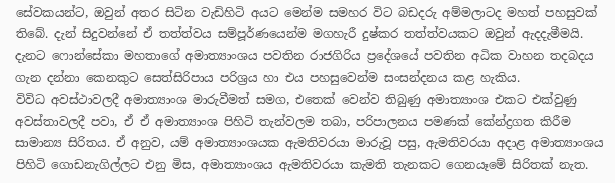සේවකයන්ට, ඔවුන් අතර සිටින වැඩිහිටි අයට මෙන්ම සමහර විට බඩදරු අම්මලාටද මහත් පහසුවක් තිබේ. දැන් සිදුවන්නේ ඒ තත්ත්වය සම්පූර්ණයෙන්ම මගහැරී දුෂ්කර තත්ත්වයකට ඔවුන් ඇදදැමීමයි. දැනට ෆොන්සේකා මහතාගේ අමාත්‍යාංශය පවතින රාජගිරිය ප්‍රදේශයේ පවතින අධික වාහන තදබදය ගැන දන්නා කෙනකුට සෙත්සිරිපාය පරිශ්‍රය හා එය පහසුවෙන්ම සංසන්දනය කළ හැකිය.
විවිධ අවස්ථාවලදී අමාත්‍යාංශ මාරුවීමත් සමග, එතෙක් වෙන්ව තිබුණු අමාත්‍යාංශ එකට එක්වුණු අවස්තාවලදී පවා, ඒ ඒ අමාත්‍යාංශ පිහිටි තැන්වලම තබා, පරිපාලනය පමණක් කේන්ද්‍රගත කිරීම සාමාන්‍ය සිරිතය. ඒ අනුව, යම් අමාත්‍යාංශයක ඇමතිවරයා මාරුවූ පසු, ඇමතිවරයා අදාළ අමාත්‍යාංශය පිහිටි ගොඩනැගිල්ලට එනු මිස, අමාත්‍යාංශය ඇමතිවරයා කැමති තැනකට ගෙනයෑමේ සිරිතක් නැත.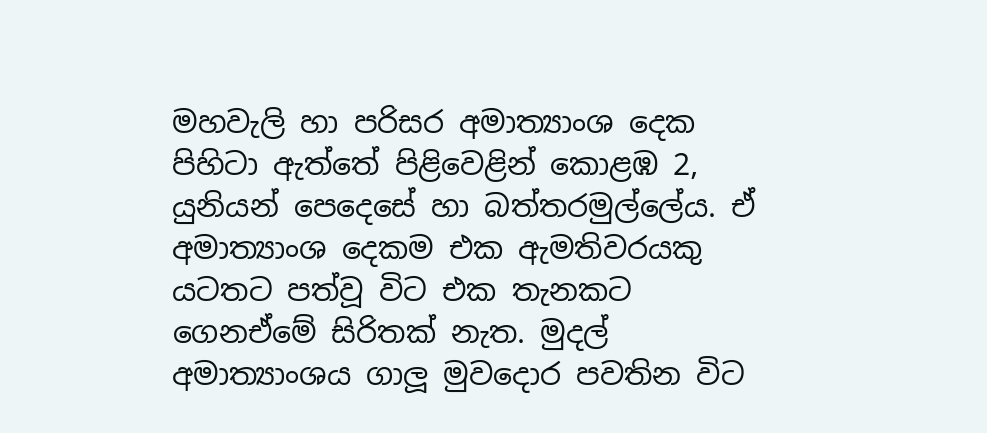මහවැලි හා පරිසර අමාත්‍යාංශ දෙක පිහිටා ඇත්තේ පිළිවෙළින් කොළඹ 2, යුනියන් පෙදෙසේ හා බත්තරමුල්ලේය. ඒ අමාත්‍යාංශ දෙකම එක ඇමතිවරයකු යටතට පත්වූ විට එක තැනකට ගෙනඒමේ සිරිතක් නැත. මුදල් අමාත්‍යාංශය ගාලූ මුවදොර පවතින විට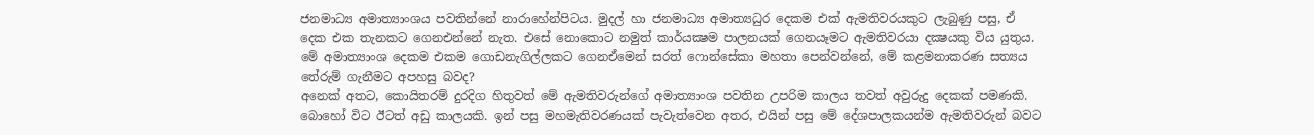ජනමාධ්‍ය අමාත්‍යාංශය පවතින්නේ නාරාහේන්පිටය. මුදල් හා ජනමාධ්‍ය අමාත්‍යධුර දෙකම එක් ඇමතිවරයකුට ලැබුණු පසු, ඒ දෙක එක තැනකට ගෙනඑන්නේ නැත. එසේ නොකොට නමුත් කාර්යක්‍ෂම පාලනයක් ගෙනයෑමට ඇමතිවරයා දක්‍ෂයකු විය යුතුය.
මේ අමාත්‍යාංශ දෙකම එකම ගොඩනැගිල්ලකට ගෙනඒමෙන් සරත් ෆොන්සේකා මහතා පෙන්වන්නේ, මේ කළමනාකරණ සත්‍යය තේරුම් ගැනීමට අපහසු බවද?
අනෙක් අතට, කොයිතරම් දුරදිග හිතුවත් මේ ඇමතිවරුන්ගේ අමාත්‍යාංශ පවතින උපරිම කාලය තවත් අවුරුදු දෙකක් පමණකි. බොහෝ විට ඊටත් අඩු කාලයකි. ඉන් පසු මහමැතිවරණයක් පැවැත්වෙන අතර, එයින් පසු මේ දේශපාලකයන්ම ඇමතිවරුන් බවට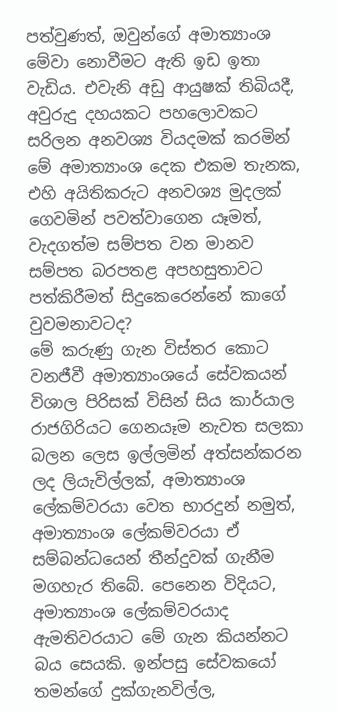පත්වුණත්, ඔවුන්ගේ අමාත්‍යාංශ මේවා නොවීමට ඇති ඉඩ ඉතා වැඩිය. එවැනි අඩු ආයුෂක් තිබියදී, අවුරුදු දහයකට පහලොවකට සරිලන අනවශ්‍ය වියදමක් කරමින් මේ අමාත්‍යාංශ දෙක එකම තැනක, එහි අයිතිකරුට අනවශ්‍ය මුදලක් ගෙවමින් පවත්වාගෙන යෑමත්, වැදගත්ම සම්පත වන මානව සම්පත බරපතළ අපහසුතාවට පත්කිරීමත් සිදුකෙරෙන්නේ කාගේ වුවමනාවටද?
මේ කරුණු ගැන විස්තර කොට වනජීවී අමාත්‍යාංශයේ සේවකයන් විශාල පිරිසක් විසින් සිය කාර්යාල රාජගිරියට ගෙනයෑම නැවත සලකා බලන ලෙස ඉල්ලමින් අත්සන්කරන ලද ලියැවිල්ලක්, අමාත්‍යාංශ ලේකම්වරයා වෙත භාරදුන් නමුත්, අමාත්‍යාංශ ලේකම්වරයා ඒ සම්බන්ධයෙන් තීන්දුවක් ගැනීම මගහැර තිබේ. පෙනෙන විදියට, අමාත්‍යාංශ ලේකම්වරයාද ඇමතිවරයාට මේ ගැන කියන්නට බය සෙයකි. ඉන්පසු සේවකයෝ තමන්ගේ දුක්ගැනවිල්ල,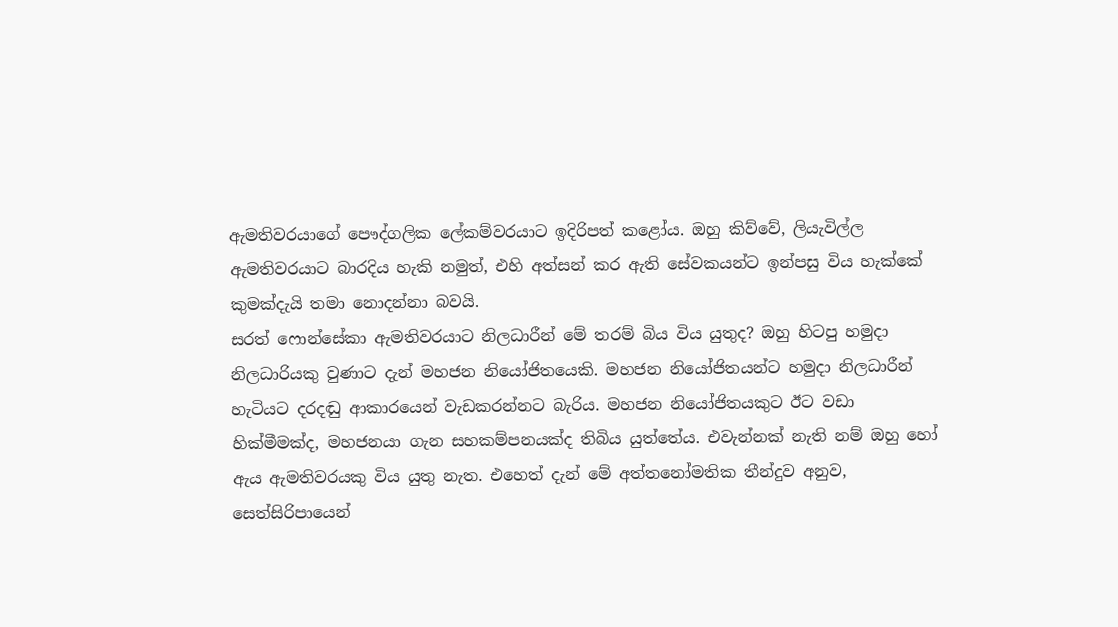ඇමතිවරයාගේ පෞද්ගලික ලේකම්වරයාට ඉදිරිපත් කළෝය. ඔහු කිව්වේ, ලියැවිල්ල ඇමතිවරයාට බාරදිය හැකි නමුත්, එහි අත්සන් කර ඇති සේවකයන්ට ඉන්පසු විය හැක්කේ කුමක්දැයි තමා නොදන්නා බවයි.
සරත් ෆොන්සේකා ඇමතිවරයාට නිලධාරීන් මේ තරම් බිය විය යුතුද? ඔහු හිටපු හමුදා නිලධාරියකු වුණාට දැන් මහජන නියෝජිතයෙකි. මහජන නියෝජිතයන්ට හමුදා නිලධාරීන් හැටියට දරදඬු ආකාරයෙන් වැඩකරන්නට බැරිය. මහජන නියෝජිතයකුට ඊට වඩා හික්මීමක්ද, මහජනයා ගැන සහකම්පනයක්ද තිබිය යුත්තේය. එවැන්නක් නැති නම් ඔහු හෝ ඇය ඇමතිවරයකු විය යුතු නැත. එහෙත් දැන් මේ අත්තනෝමතික තීන්දුව අනුව, සෙත්සිරිපායෙන්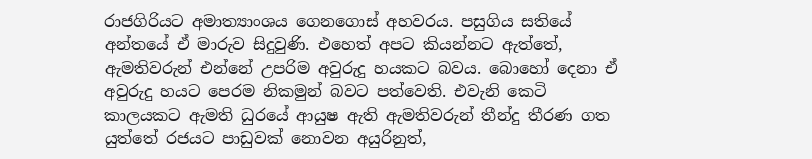රාජගිරියට අමාත්‍යාංශය ගෙනගොස් අහවරය. පසුගිය සතියේ අන්තයේ ඒ මාරුව සිදුවුණි. එහෙත් අපට කියන්නට ඇත්තේ, ඇමතිවරුන් එන්නේ උපරිම අවුරුදු හයකට බවය. බොහෝ දෙනා ඒ අවුරුදු හයට පෙරම නිකමුන් බවට පත්වෙති. එවැනි කෙටි කාලයකට ඇමති ධුරයේ ආයුෂ ඇති ඇමතිවරුන් තීන්දු තීරණ ගත යුත්තේ රජයට පාඩුවක් නොවන අයුරිනුත්,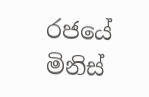රජයේ මිනිස්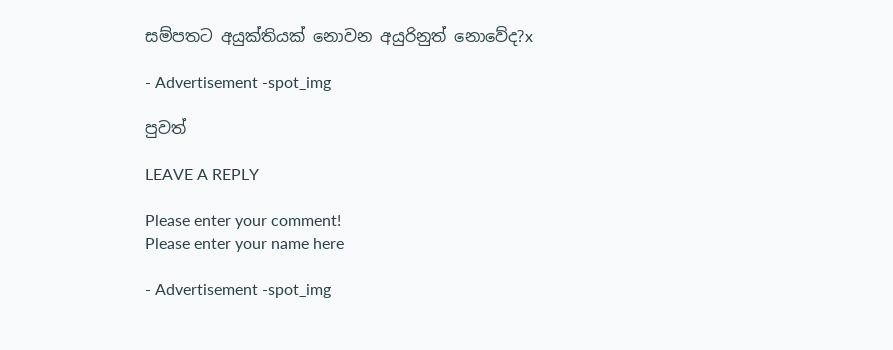සම්පතට අයුක්තියක් නොවන අයුරිනුත් නොවේද?x

- Advertisement -spot_img

පුවත්

LEAVE A REPLY

Please enter your comment!
Please enter your name here

- Advertisement -spot_img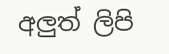අලුත් ලිපි